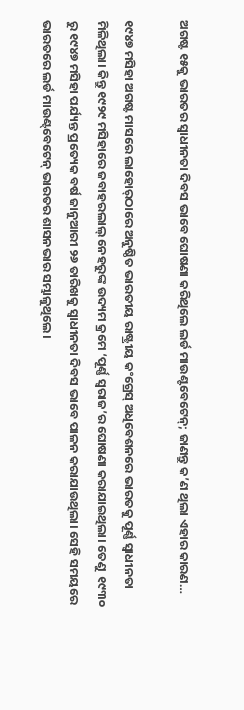ଅଗଷ୍ଟ ୧୫କୁ ଭାରତର ସ୍ବାଧୀନତା ଦିବସ ଭାବେ ଘୋଷଣା କରିଥିଲେ ଲର୍ଡ ମାଉଣ୍ଟବେଟେନ୍‌; ଜାଣନ୍ତୁ କ’ଣ ଥିଲା ଏହାର କାରଣ…

୧୯୪୭ ମସିହା ଅଗଷ୍ଟ ମାସରେ ଲାହୋର୍‌ଠାରେ ଅନୁଷ୍ଠିତ ଭାରତୀୟ ରାଷ୍ଟ୍ରୀୟ କଂଗ୍ରେସ୍‌ ଅଧିବେଶନରେ ଭାରତକୁ ପୂର୍ଣ୍ଣ ସ୍ବାଧୀନତା ମିଳିଥିଲା। କିନ୍ତୁ ୧୯୨୯ ମସିହାରେ ଜବାହରଲାଲ୍‌ ନେହରୁଙ୍କ ଉଦ୍ୟମ କ୍ରମେ ‘ପୂର୍ଣ୍ଣ ସ୍ବରାଜ’ର ଘୋଷଣା କରାଯାଇଥିଲା। ତେଣୁ  ୧୯୩୦ ରୁ ୧୯୪୭ ମସିହା ପର୍ଯ୍ୟନ୍ତ ପ୍ରତ୍ୟେକ ବର୍ଷ ଜାନୁଆରୀ ୨୬ ତାରିଖକୁ ସ୍ବାଧୀନତା ଦିବସ ଭାବେ ପାଳନ କରାଯାଉଥିଲା। ସେହି ସମୟରେ ଭାରତରେ ଲର୍ଡ ମାଉଣ୍ଟ୍‌ବେଟେନ୍‌ ଭାରତର ଶାସନଭାର ସମ୍ଭାଳୁଥିଲେ।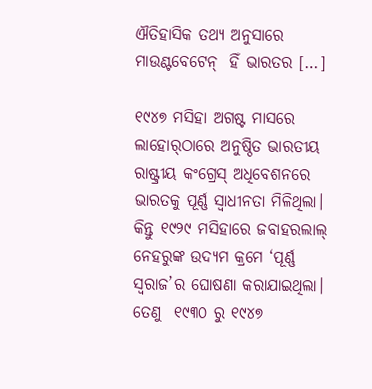ଐତିହାସିକ ତଥ୍ୟ ଅନୁସାରେ ମାଉଣ୍ଟବେଟେନ୍‌  ହିଁ ଭାରତର […]

୧୯୪୭ ମସିହା ଅଗଷ୍ଟ ମାସରେ ଲାହୋର୍‌ଠାରେ ଅନୁଷ୍ଠିତ ଭାରତୀୟ ରାଷ୍ଟ୍ରୀୟ କଂଗ୍ରେସ୍‌ ଅଧିବେଶନରେ ଭାରତକୁ ପୂର୍ଣ୍ଣ ସ୍ବାଧୀନତା ମିଳିଥିଲା। କିନ୍ତୁ ୧୯୨୯ ମସିହାରେ ଜବାହରଲାଲ୍‌ ନେହରୁଙ୍କ ଉଦ୍ୟମ କ୍ରମେ ‘ପୂର୍ଣ୍ଣ ସ୍ବରାଜ’ର ଘୋଷଣା କରାଯାଇଥିଲା। ତେଣୁ  ୧୯୩୦ ରୁ ୧୯୪୭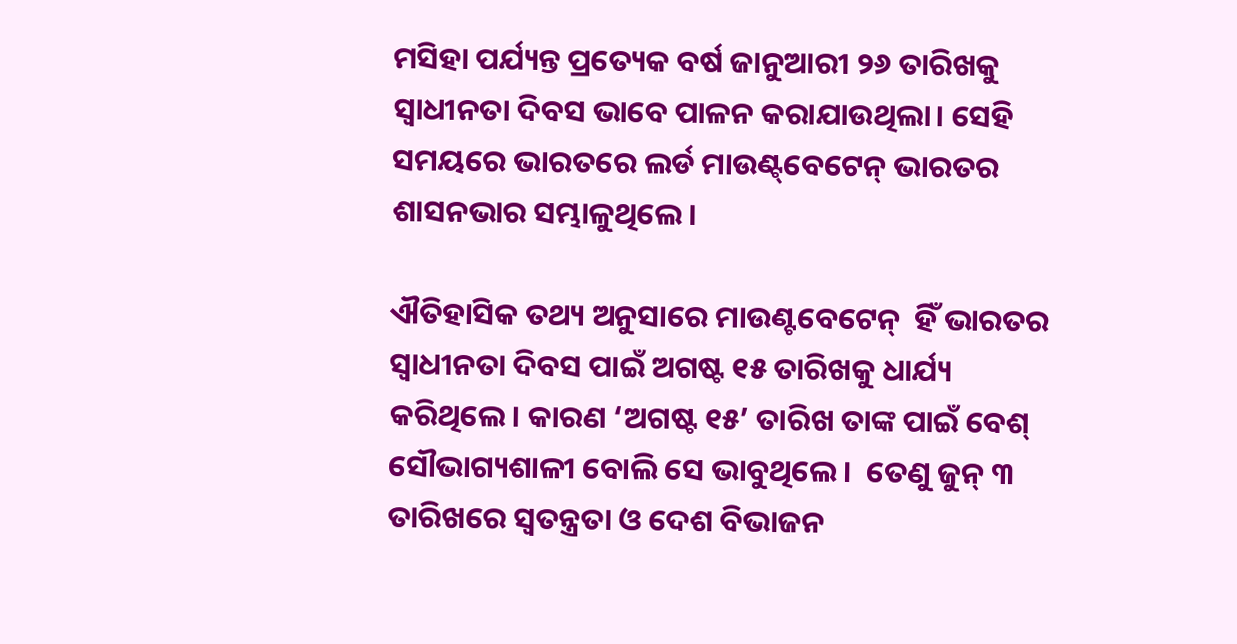ମସିହା ପର୍ଯ୍ୟନ୍ତ ପ୍ରତ୍ୟେକ ବର୍ଷ ଜାନୁଆରୀ ୨୬ ତାରିଖକୁ ସ୍ବାଧୀନତା ଦିବସ ଭାବେ ପାଳନ କରାଯାଉଥିଲା। ସେହି ସମୟରେ ଭାରତରେ ଲର୍ଡ ମାଉଣ୍ଟ୍‌ବେଟେନ୍‌ ଭାରତର ଶାସନଭାର ସମ୍ଭାଳୁଥିଲେ।

ଐତିହାସିକ ତଥ୍ୟ ଅନୁସାରେ ମାଉଣ୍ଟବେଟେନ୍‌  ହିଁ ଭାରତର ସ୍ବାଧୀନତା ଦିବସ ପାଇଁ ଅଗଷ୍ଟ ୧୫ ତାରିଖକୁ ଧାର୍ଯ୍ୟ କରିଥିଲେ। କାରଣ ‘ଅଗଷ୍ଟ ୧୫’ ତାରିଖ ତାଙ୍କ ପାଇଁ ବେଶ୍‌ ସୌଭାଗ୍ୟଶାଳୀ ବୋଲି ସେ ଭାବୁଥିଲେ।  ତେଣୁ ଜୁନ୍‌ ୩ ତାରିଖରେ ସ୍ବତନ୍ତ୍ରତା ଓ ଦେଶ ବିଭାଜନ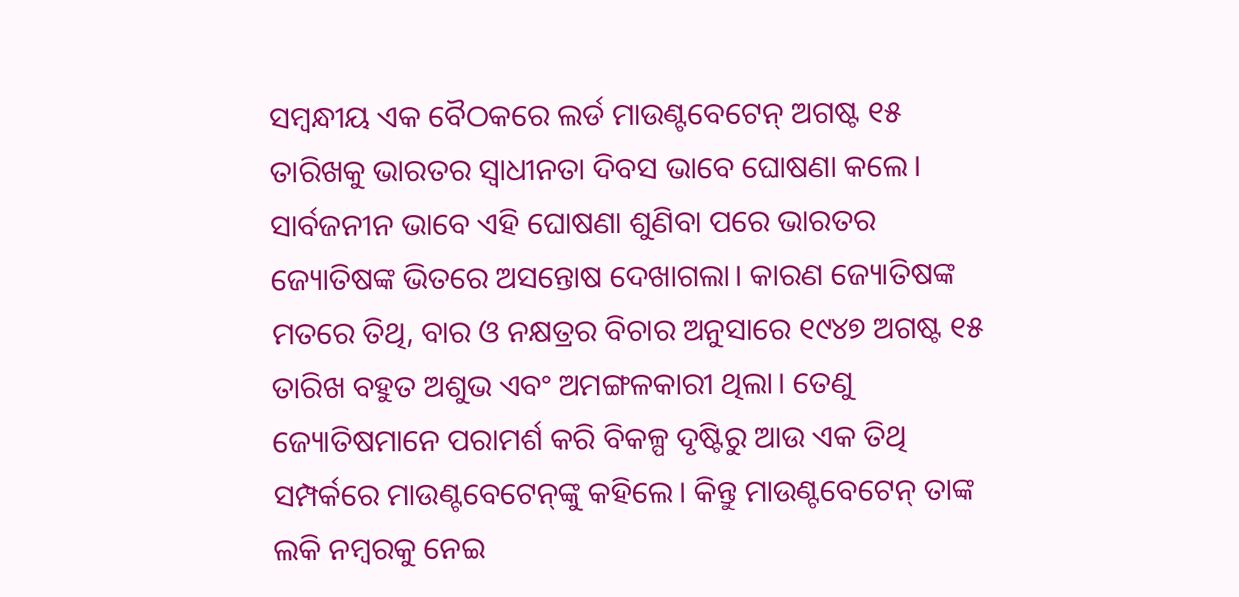ସମ୍ବନ୍ଧୀୟ ଏକ ବୈଠକରେ ଲର୍ଡ ମାଉଣ୍ଟବେଟେନ୍‌ ଅଗଷ୍ଟ ୧୫ ତାରିଖକୁ ଭାରତର ସ୍ବାଧୀନତା ଦିବସ ଭାବେ ଘୋଷଣା କଲେ। ସାର୍ବଜନୀନ ଭାବେ ଏହି ଘୋଷଣା ଶୁଣିବା ପରେ ଭାରତର ଜ୍ୟୋତିଷଙ୍କ ଭିତରେ ଅସନ୍ତୋଷ ଦେଖାଗଲା। କାରଣ ଜ୍ୟୋତିଷଙ୍କ ମତରେ ତିଥି, ବାର ଓ ନକ୍ଷତ୍ରର ବିଚାର ଅନୁସାରେ ୧୯୪୭ ଅଗଷ୍ଟ ୧୫ ତାରିଖ ବହୁତ ଅଶୁଭ ଏବଂ ଅମଙ୍ଗଳକାରୀ ଥିଲା। ତେଣୁ ଜ୍ୟୋତିଷମାନେ ପରାମର୍ଶ କରି ବିକଳ୍ପ ଦୃଷ୍ଟିରୁ ଆଉ ଏକ ତିଥି ସମ୍ପର୍କରେ ମାଉଣ୍ଟବେଟେନ୍‌ଙ୍କୁ କହିଲେ। କିନ୍ତୁ ମାଉଣ୍ଟବେଟେନ୍‌ ତାଙ୍କ ଲକି ନମ୍ବରକୁ ନେଇ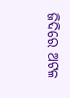ଜିଦିରେ ଅଟଳ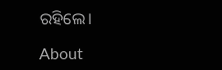ରହିଲେ।

About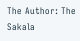The Author: The Sakala